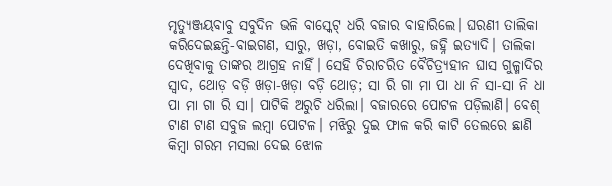ମୃତ୍ୟୁଞ୍ଜୟବାବୁ ସବୁଦିନ ଭଳି ବାସ୍କେଟ୍ ଧରି ବଜାର ବାହାରିଲେ। ଘରଣୀ ତାଲିକା କରିଦେଇଛନ୍ତି-ବାଇଗଣ, ସାରୁ, ଖଡ଼ା, ବୋଇତି କଖାରୁ, ଜହ୍ନି ଇତ୍ୟାଦି। ତାଲିକା ଦେଖିବାକୁ ତାଙ୍କର ଆଗ୍ରହ ନାହିଁ। ସେହି ଚିରାଚରିତ ବୈଚିତ୍ର୍ୟହୀନ ଘାସ ଗୁଳ୍ମାଦିର ସ୍ବାଦ, ଥୋଡ଼ ବଡ଼ି ଖଡ଼ା-ଖଡ଼ା ବଡ଼ି ଥୋଡ଼; ସା ରି ଗା ମା ପା ଧା ନି ସା-ସା ନି ଧା ପା ମା ଗା ରି ସା। ପାଟିକି ଅରୁଚି ଧରିଲା। ବଜାରରେ ପୋଟଳ ପଡ଼ିଲାଣି। ବେଶ୍ ଟାଣ ଟାଣ ସବୁଜ ଲମ୍ବା ପୋଟଳ। ମଝିରୁ ଦୁଇ ଫାଳ କରି କାଟି ତେଲରେ ଛାଣି କିମ୍ବା ଗରମ ମସଲା ଦେଇ ଝୋଳ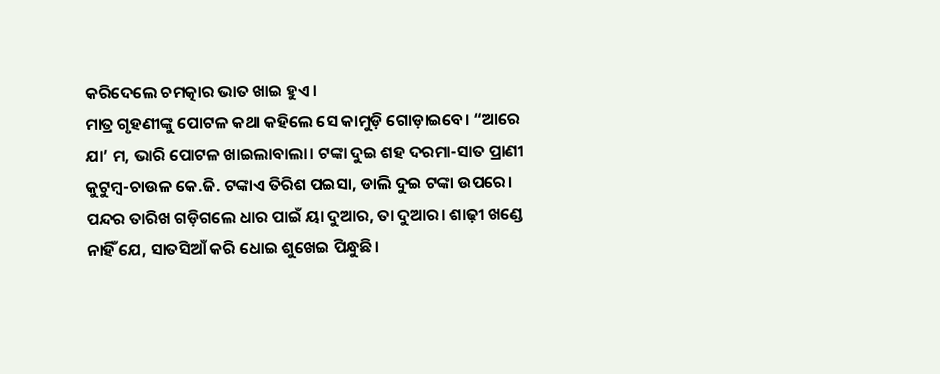କରିଦେଲେ ଚମତ୍କାର ଭାତ ଖାଇ ହୁଏ।
ମାତ୍ର ଗୃହଣୀଙ୍କୁ ପୋଟଳ କଥା କହିଲେ ସେ କାମୁଡ଼ି ଗୋଡ଼ାଇବେ। “ଆରେ ଯା’ ମ, ଭାରି ପୋଟଳ ଖାଇଲାବାଲା। ଟଙ୍କା ଦୁଇ ଶହ ଦରମା-ସାତ ପ୍ରାଣୀ କୁଟୁମ୍ବ-ଚାଉଳ କେ.ଜି. ଟଙ୍କାଏ ତିରିଶ ପଇସା, ଡାଲି ଦୁଇ ଟଙ୍କା ଉପରେ। ପନ୍ଦର ତାରିଖ ଗଡ଼ିଗଲେ ଧାର ପାଇଁ ୟା ଦୁଆର, ତା ଦୁଆର। ଶାଢ଼ୀ ଖଣ୍ଡେ ନାହିଁ ଯେ, ସାତସିଆଁ କରି ଧୋଇ ଶୁଖେଇ ପିନ୍ଧୁଛି।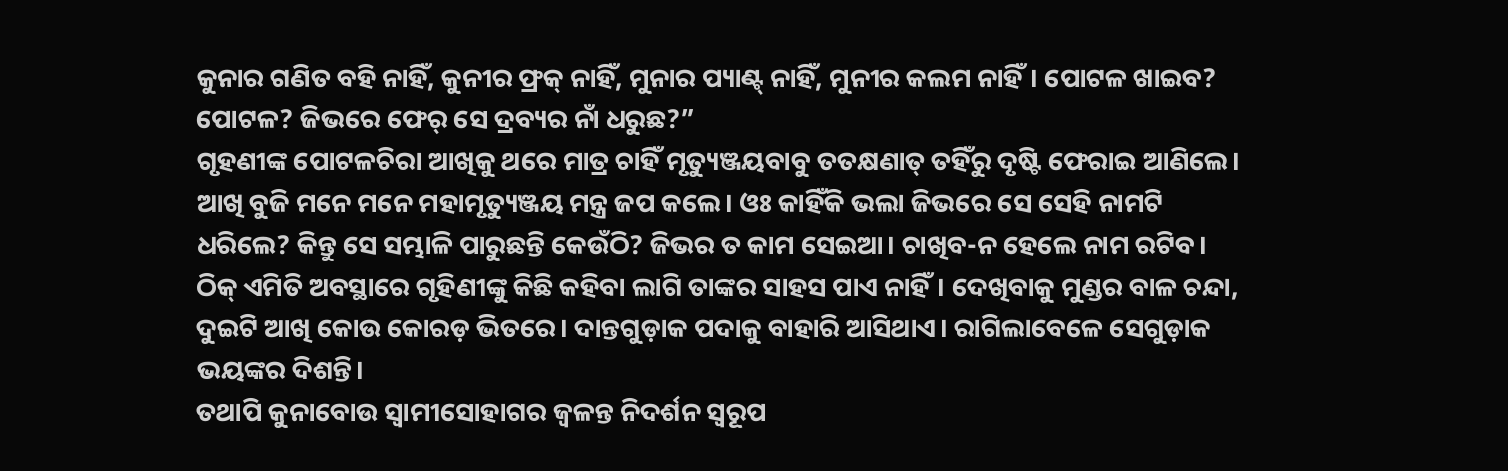କୁନାର ଗଣିତ ବହି ନାହିଁ, କୁନୀର ଫ୍ରକ୍ ନାହିଁ, ମୁନାର ପ୍ୟାଣ୍ଟ୍ ନାହିଁ, ମୁନୀର କଲମ ନାହିଁ। ପୋଟଳ ଖାଇବ? ପୋଟଳ? ଜିଭରେ ଫେର୍ ସେ ଦ୍ରବ୍ୟର ନାଁ ଧରୁଛ?”
ଗୃହଣୀଙ୍କ ପୋଟଳଚିରା ଆଖିକୁ ଥରେ ମାତ୍ର ଚାହିଁ ମୃତ୍ୟୁଞ୍ଜୟବାବୁ ତତକ୍ଷଣାତ୍ ତହିଁରୁ ଦୃଷ୍ଟି ଫେରାଇ ଆଣିଲେ। ଆଖି ବୁଜି ମନେ ମନେ ମହାମୃତ୍ୟୁଞ୍ଜୟ ମନ୍ତ୍ର ଜପ କଲେ। ଓଃ କାହିଁକି ଭଲା ଜିଭରେ ସେ ସେହି ନାମଟି ଧରିଲେ? କିନ୍ତୁ ସେ ସମ୍ଭାଳି ପାରୁଛନ୍ତି କେଉଁଠି? ଜିଭର ତ କାମ ସେଇଆ। ଚାଖିବ-ନ ହେଲେ ନାମ ରଟିବ।
ଠିକ୍ ଏମିତି ଅବସ୍ଥାରେ ଗୃହିଣୀଙ୍କୁ କିଛି କହିବା ଲାଗି ତାଙ୍କର ସାହସ ପାଏ ନାହିଁ। ଦେଖିବାକୁ ମୁଣ୍ଡର ବାଳ ଚନ୍ଦା, ଦୁଇଟି ଆଖି କୋଉ କୋରଡ଼ ଭିତରେ। ଦାନ୍ତଗୁଡ଼ାକ ପଦାକୁ ବାହାରି ଆସିଥାଏ। ରାଗିଲାବେଳେ ସେଗୁଡ଼ାକ ଭୟଙ୍କର ଦିଶନ୍ତି।
ତଥାପି କୁନାବୋଉ ସ୍ବାମୀସୋହାଗର ଜ୍ୱଳନ୍ତ ନିଦର୍ଶନ ସ୍ବରୂପ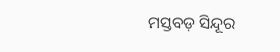ମସ୍ତବଡ଼ ସିନ୍ଦୂର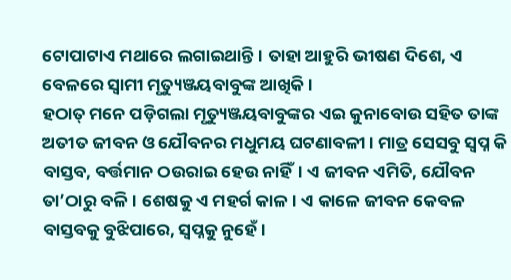ଟୋପାଟାଏ ମଥାରେ ଲଗାଇଥାନ୍ତି। ତାହା ଆହୁରି ଭୀଷଣ ଦିଶେ, ଏ ବେଳରେ ସ୍ବାମୀ ମୃତ୍ୟୁଞ୍ଜୟବାବୁଙ୍କ ଆଖିକି।
ହଠାତ୍ ମନେ ପଡ଼ିଗଲା ମୃତ୍ୟୁଞ୍ଜୟବାବୁଙ୍କର ଏଇ କୁନାବୋଉ ସହିତ ତାଙ୍କ ଅତୀତ ଜୀବନ ଓ ଯୌବନର ମଧୁମୟ ଘଟଣାବଳୀ। ମାତ୍ର ସେସବୁ ସ୍ବପ୍ନ କି ବାସ୍ତବ, ବର୍ତ୍ତମାନ ଠଉରାଇ ହେଉ ନାହିଁ। ଏ ଜୀବନ ଏମିତି, ଯୌବନ ତା’ଠାରୁ ବଳି। ଶେଷକୁ ଏ ମହର୍ଗ କାଳ। ଏ କାଳେ ଜୀବନ କେବଳ ବାସ୍ତବକୁ ବୁଝିପାରେ, ସ୍ୱପ୍ନକୁ ନୁହେଁ।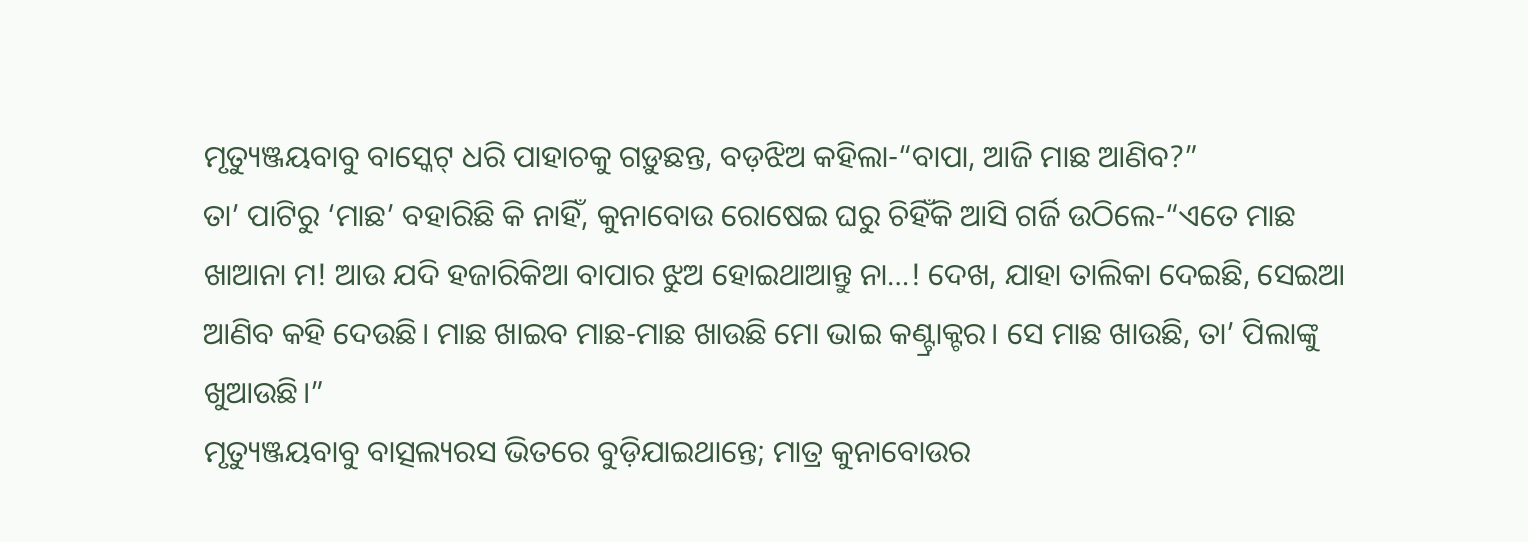ମୃତ୍ୟୁଞ୍ଜୟବାବୁ ବାସ୍କେଟ୍ ଧରି ପାହାଚକୁ ଗଡ଼ୁଛନ୍ତ, ବଡ଼ଝିଅ କହିଲା-“ବାପା, ଆଜି ମାଛ ଆଣିବ?”
ତା’ ପାଟିରୁ ‘ମାଛ’ ବହାରିଛି କି ନାହିଁ, କୁନାବୋଉ ରୋଷେଇ ଘରୁ ଚିହିଁକି ଆସି ଗର୍ଜି ଉଠିଲେ-“ଏତେ ମାଛ ଖାଆନା ମ! ଆଉ ଯଦି ହଜାରିକିଆ ବାପାର ଝୁଅ ହୋଇଥାଆନ୍ତୁ ନା…! ଦେଖ, ଯାହା ତାଲିକା ଦେଇଛି, ସେଇଆ ଆଣିବ କହି ଦେଉଛି। ମାଛ ଖାଇବ ମାଛ-ମାଛ ଖାଉଛି ମୋ ଭାଇ କଣ୍ଟ୍ରାକ୍ଟର। ସେ ମାଛ ଖାଉଛି, ତା’ ପିଲାଙ୍କୁ ଖୁଆଉଛି।”
ମୃତ୍ୟୁଞ୍ଜୟବାବୁ ବାତ୍ସଲ୍ୟରସ ଭିତରେ ବୁଡ଼ିଯାଇଥାନ୍ତେ; ମାତ୍ର କୁନାବୋଉର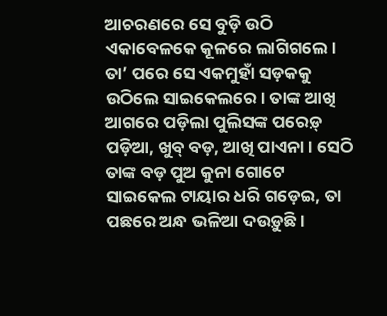ଆଚରଣରେ ସେ ବୁଡ଼ି ଉଠି ଏକାବେଳକେ କୂଳରେ ଲାଗିଗଲେ। ତା’ ପରେ ସେ ଏକମୁହାଁ ସଡ଼କକୁ ଉଠିଲେ ସାଇକେଲରେ। ତାଙ୍କ ଆଖି ଆଗରେ ପଡ଼ିଲା ପୁଲିସଙ୍କ ପରେଡ଼୍ ପଡ଼ିଆ, ଖୁବ୍ ବଡ଼, ଆଖି ପାଏନା। ସେଠି ତାଙ୍କ ବଡ଼ ପୁଅ କୁନା ଗୋଟେ ସାଇକେଲ ଟାୟାର ଧରି ଗଡ଼େଇ, ତା ପଛରେ ଅନ୍ଧ ଭଳିଆ ଦଉଡ଼ୁଛି।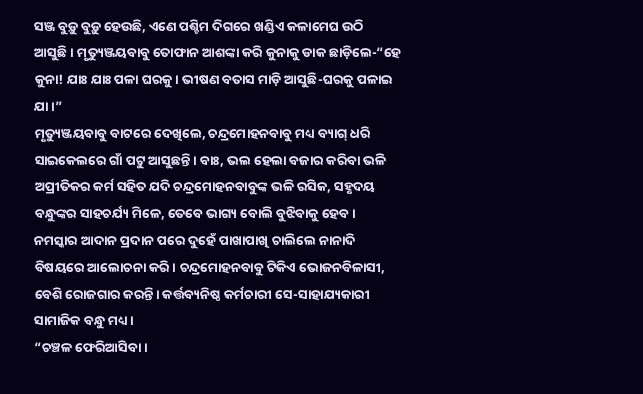ସଞ୍ଜ ବୁଡ଼ୁ ବୁଡ଼ୁ ହେଉଛି, ଏଣେ ପଶ୍ଚିମ ଦିଗରେ ଖଣ୍ଡିଏ କଳାମେଘ ଉଠି ଆସୁଛି। ମୃତ୍ୟୁଞ୍ଜୟବାବୁ ତୋଫାନ ଆଶଙ୍କା କରି କୁନାକୁ ଡାକ ଛାଡ଼ିଲେ-“ହେ କୁନା! ଯାଃ ଯାଃ ପଳା ଘରକୁ। ଭୀଷଣ ବତାସ ମାଡ଼ି ଆସୁଛି-ଘରକୁ ପଳାଇ ଯା।”
ମୃତ୍ୟୁଞ୍ଜୟବାବୁ ବାଟରେ ଦେଖିଲେ, ଚନ୍ଦ୍ରମୋହନବାବୁ ମଧ୍ୟ ବ୍ୟାଗ୍ ଧରି ସାଇକେଲରେ ଗାଁ ପଟୁ ଆସୁଛନ୍ତି। ବାଃ, ଭଲ ହେଲା ବଜାର କରିବା ଭଳି ଅପ୍ରୀତିକର କର୍ମ ସହିତ ଯଦି ଚନ୍ଦ୍ରମୋହନବାବୁଙ୍କ ଭଳି ରସିକ, ସହୃଦୟ ବନ୍ଧୁଙ୍କର ସାହଚର୍ଯ୍ୟ ମିଳେ, ତେବେ ଭାଗ୍ୟ ବୋଲି ବୁଝିବାକୁ ହେବ।
ନମସ୍କାର ଆଦାନ ପ୍ରଦାନ ପରେ ଦୁହେଁ ପାଖାପାଖି ଚାଲିଲେ ନାନାଦି ବିଷୟରେ ଆଲୋଚନା କରି। ଚନ୍ଦ୍ରମୋହନବାବୁ ଟିକିଏ ଭୋଜନବିଳାସୀ, ବେଶି ରୋଜଗାର କରନ୍ତି। କର୍ତ୍ତବ୍ୟନିଷ୍ଠ କର୍ମଚାରୀ ସେ-ସାହାଯ୍ୟକାରୀ ସାମାଜିକ ବନ୍ଧୁ ମଧ୍ୟ।
“ଚଞ୍ଚଳ ଫେରିଆସିବା।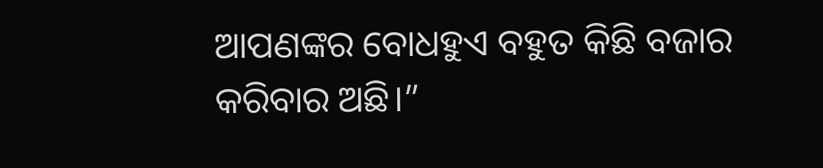ଆପଣଙ୍କର ବୋଧହୁଏ ବହୁତ କିଛି ବଜାର କରିବାର ଅଛି।”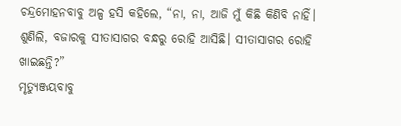ଚନ୍ଦ୍ରମୋହନବାବୁ ଅଳ୍ପ ହସି କହିଲେ, “ନା, ନା, ଆଜି ମୁଁ କିଛି କିଣିବି ନାହିଁ। ଶୁଣିଲି, ବଜାରକୁ ସୀତାସାଗର ବନ୍ଧରୁ ରୋହି ଆସିଛି। ସୀତାସାଗର ରୋହି ଖାଇଛନ୍ତି?”
ମୃତ୍ୟୁଞ୍ଜୟବାବୁ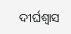ଦୀର୍ଘଶ୍ବାସ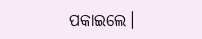ପକାଇଲେ।